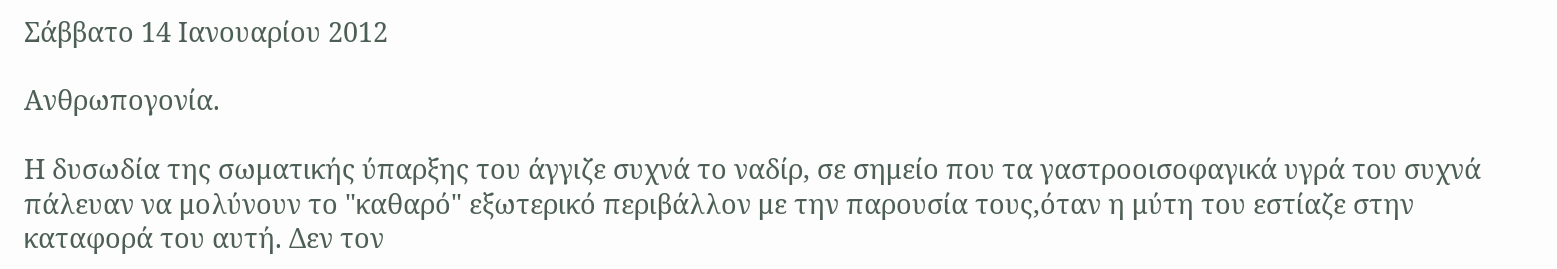Σάββατο 14 Ιανουαρίου 2012

Ανθρωπογονία.

Η δυσωδία της σωματικής ύπαρξης του άγγιζε συχνά το ναδίρ, σε σημείο που τα γαστροοισοφαγικά υγρά του συχνά πάλευαν να μολύνουν το "καθαρό" εξωτερικό περιβάλλον με την παρουσία τους,όταν η μύτη του εστίαζε στην καταφορά του αυτή. Δεν τον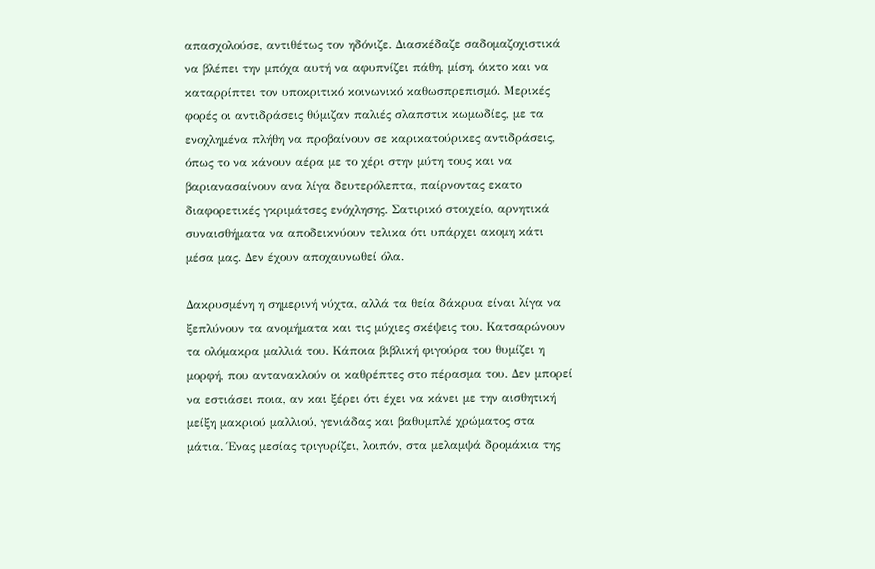απασχολούσε, αντιθέτως τον ηδόνιζε. Διασκέδαζε σαδομαζοχιστικά να βλέπει την μπόχα αυτή να αφυπνίζει πάθη, μίση, όικτο και να καταρρίπτει τον υποκριτικό κοινωνικό καθωσπρεπισμό. Μερικές φορές οι αντιδράσεις θύμιζαν παλιές σλαπστικ κωμωδίες, με τα ενοχλημένα πλήθη να προβαίνουν σε καρικατούρικες αντιδράσεις, όπως το να κάνουν αέρα με το χέρι στην μύτη τους και να βαριανασαίνουν ανα λίγα δευτερόλεπτα, παίρνοντας εκατο διαφορετικές γκριμάτσες ενόχλησης. Σατιρικό στοιχείο, αρνητικά συναισθήματα να αποδεικνύουν τελικα ότι υπάρχει ακομη κάτι μέσα μας. Δεν έχουν αποχαυνωθεί όλα.

Δακρυσμένη η σημερινή νύχτα, αλλά τα θεία δάκρυα είναι λίγα να ξεπλύνουν τα ανομήματα και τις μύχιες σκέψεις του. Κατσαρώνουν τα ολόμακρα μαλλιά του. Κάποια βιβλική φιγούρα του θυμίζει η μορφή, που αντανακλούν οι καθρέπτες στο πέρασμα του. Δεν μπορεί να εστιάσει ποια, αν και ξέρει ότι έχει να κάνει με την αισθητική μείξη μακριού μαλλιού, γενιάδας και βαθυμπλέ χρώματος στα μάτια. Ένας μεσίας τριγυρίζει, λοιπόν, στα μελαμψά δρομάκια της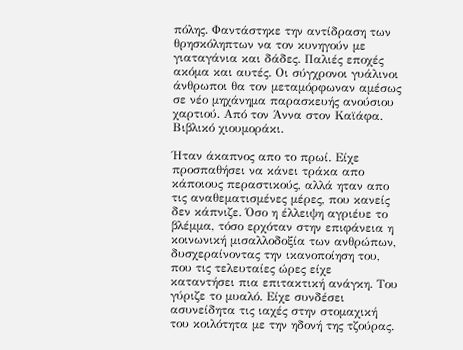πόλης. Φαντάστηκε την αντίδραση των θρησκόληπτων να τον κυνηγούν με γιαταγάνια και δάδες. Παλιές εποχές ακόμα και αυτές. Οι σύγχρονοι γυάλινοι άνθρωποι θα τον μεταμόρφωναν αμέσως σε νέο μηχάνημα παρασκευής ανούσιου χαρτιού. Από τον Άννα στον Καϊάφα. Βιβλικό χιουμοράκι.

Ήταν άκαπνος απο το πρωί. Είχε προσπαθήσει να κάνει τράκα απο κάποιους περαστικούς, αλλά ηταν απο τις αναθεματισμένες μέρες, που κανείς δεν κάπνιζε. Όσο η έλλειψη αγριέυε το βλέμμα, τόσο ερχόταν στην επιφάνεια η κοινωνική μισαλλοδοξία των ανθρώπων, δυσχεραίνοντας την ικανοποίηση του, που τις τελευταίες ώρες είχε καταντήσει πια επιτακτική ανάγκη. Του γύριζε το μυαλό. Είχε συνδέσει ασυνείδητα τις ιαχές στην στομαχική του κοιλότητα με την ηδονή της τζούρας.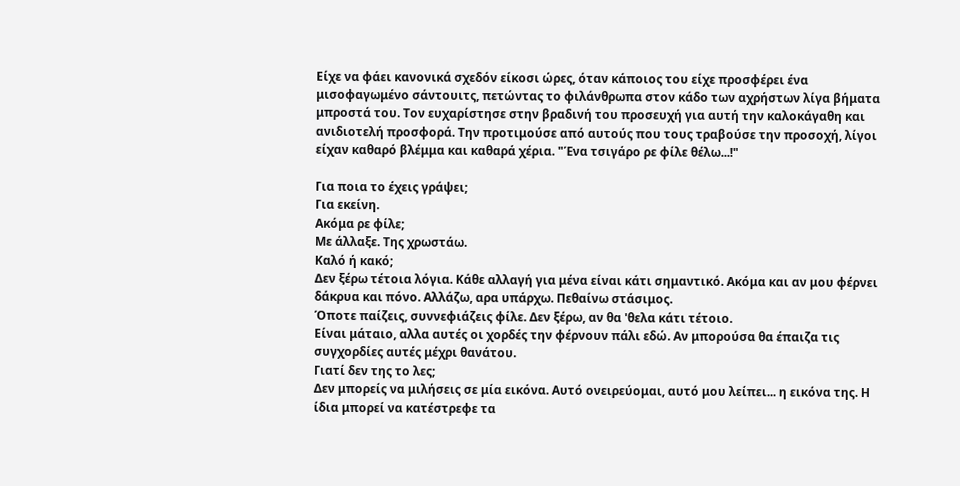Είχε να φάει κανονικά σχεδόν είκοσι ώρες, όταν κάποιος του είχε προσφέρει ένα μισοφαγωμένο σάντουιτς, πετώντας το φιλάνθρωπα στον κάδο των αχρήστων λίγα βήματα μπροστά του. Τον ευχαρίστησε στην βραδινή του προσευχή για αυτή την καλοκάγαθη και ανιδιοτελή προσφορά. Την προτιμούσε από αυτούς που τους τραβούσε την προσοχή, λίγοι είχαν καθαρό βλέμμα και καθαρά χέρια. "Ένα τσιγάρο ρε φίλε θέλω...!"

Για ποια το έχεις γράψει;
Για εκείνη.
Ακόμα ρε φίλε;
Με άλλαξε. Της χρωστάω.
Καλό ή κακό;
Δεν ξέρω τέτοια λόγια. Κάθε αλλαγή για μένα είναι κάτι σημαντικό. Ακόμα και αν μου φέρνει δάκρυα και πόνο. Αλλάζω, αρα υπάρχω. Πεθαίνω στάσιμος.
Όποτε παίζεις, συννεφιάζεις φίλε. Δεν ξέρω, αν θα 'θελα κάτι τέτοιο.
Είναι μάταιο, αλλα αυτές οι χορδές την φέρνουν πάλι εδώ. Αν μπορούσα θα έπαιζα τις συγχορδίες αυτές μέχρι θανάτου.
Γιατί δεν της το λες;
Δεν μπορείς να μιλήσεις σε μία εικόνα. Αυτό ονειρεύομαι, αυτό μου λείπει... η εικόνα της. Η ίδια μπορεί να κατέστρεφε τα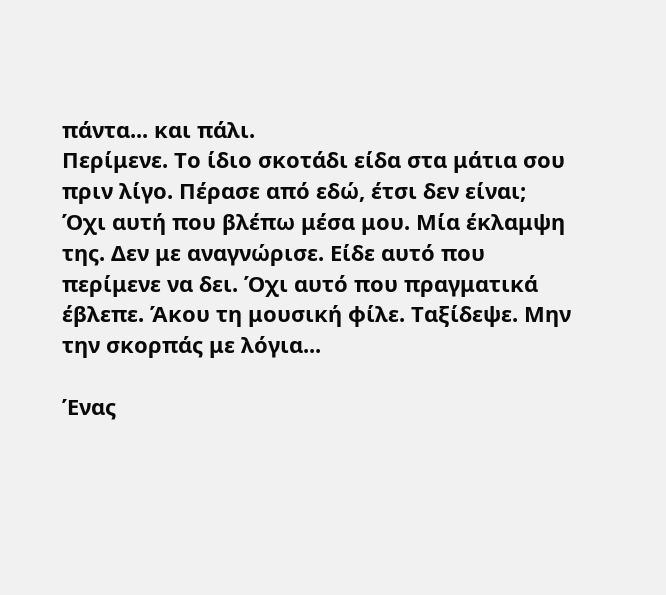πάντα... και πάλι.
Περίμενε. Το ίδιο σκοτάδι είδα στα μάτια σου πριν λίγο. Πέρασε από εδώ, έτσι δεν είναι;
Όχι αυτή που βλέπω μέσα μου. Μία έκλαμψη της. Δεν με αναγνώρισε. Είδε αυτό που περίμενε να δει. Όχι αυτό που πραγματικά έβλεπε. Άκου τη μουσική φίλε. Ταξίδεψε. Μην την σκορπάς με λόγια...

Ένας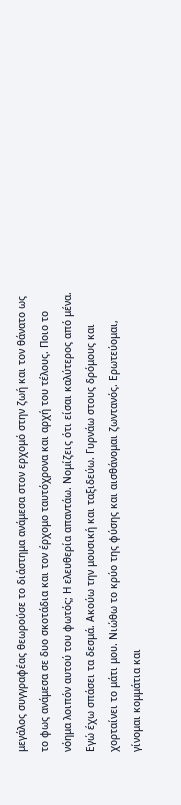μεγάλος συγγραφέας θεωρούσε το διάστημα ανάμεσα στον ερχομό στην ζωή και τον θάνατο ως το φως ανάμεσα σε δυο σκοτάδια και τον έρχομο ταυτόχρονα και αρχή του τέλους. Ποιο το νόημα λοιπόν αυτού του φωτός; Η ελευθερία απαντάω. Νομίζεις ότι είσαι καλύτερος από μένα. Εγώ έχω σπάσει τα δεσμά. Ακούω την μουσική και ταξιδεύω. Γυρνάω στους δρόμους και χορταίνει το μάτι μου. Νιώθω το κρύο της φύσης και αισθάνομαι ζωντανός. Ερωτεύομαι, γίνομαι κομμάτια και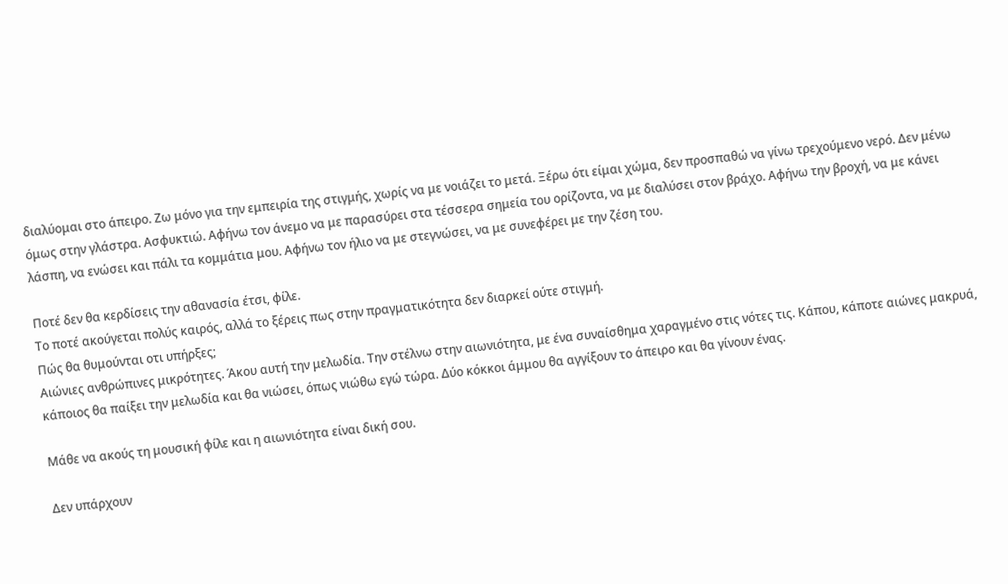διαλύομαι στο άπειρο. Ζω μόνο για την εμπειρία της στιγμής, χωρίς να με νοιάζει το μετά. Ξέρω ότι είμαι χώμα, δεν προσπαθώ να γίνω τρεχούμενο νερό. Δεν μένω όμως στην γλάστρα. Ασφυκτιώ. Αφήνω τον άνεμο να με παρασύρει στα τέσσερα σημεία του ορίζοντα, να με διαλύσει στον βράχο. Αφήνω την βροχή, να με κάνει λάσπη, να ενώσει και πάλι τα κομμάτια μου. Αφήνω τον ήλιο να με στεγνώσει, να με συνεφέρει με την ζέση του.

Ποτέ δεν θα κερδίσεις την αθανασία έτσι, φίλε.
Το ποτέ ακούγεται πολύς καιρός, αλλά το ξέρεις πως στην πραγματικότητα δεν διαρκεί ούτε στιγμή.
Πώς θα θυμούνται οτι υπήρξες;
Αιώνιες ανθρώπινες μικρότητες. Άκου αυτή την μελωδία. Την στέλνω στην αιωνιότητα, με ένα συναίσθημα χαραγμένο στις νότες τις. Κάπου, κάποτε αιώνες μακρυά, κάποιος θα παίξει την μελωδία και θα νιώσει, όπως νιώθω εγώ τώρα. Δύο κόκκοι άμμου θα αγγίξουν το άπειρο και θα γίνουν ένας.

Μάθε να ακούς τη μουσική φίλε και η αιωνιότητα είναι δική σου.

Δεν υπάρχουν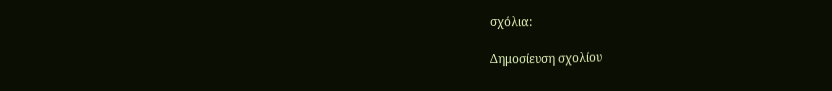σχόλια:

Δημοσίευση σχολίου